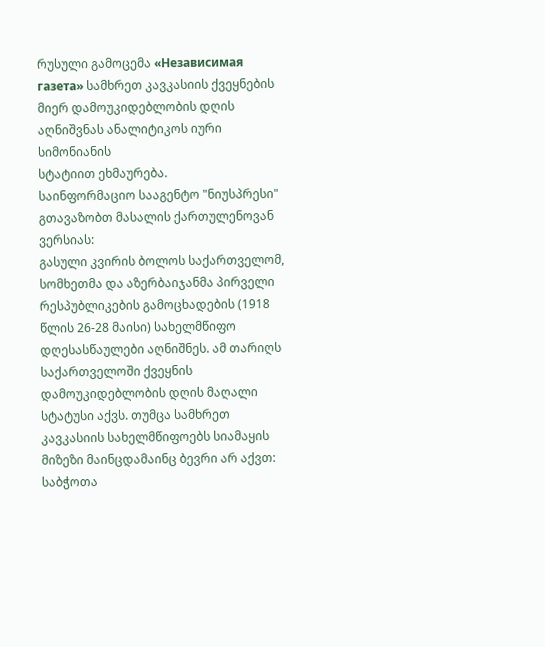რუსული გამოცემა «Независимая газета» სამხრეთ კავკასიის ქვეყნების მიერ დამოუკიდებლობის დღის აღნიშვნას ანალიტიკოს იური სიმონიანის
სტატიით ეხმაურება.
საინფორმაციო სააგენტო "ნიუსპრესი" გთავაზობთ მასალის ქართულენოვან ვერსიას:
გასული კვირის ბოლოს საქართველომ, სომხეთმა და აზერბაიჯანმა პირველი რესპუბლიკების გამოცხადების (1918 წლის 26-28 მაისი) სახელმწიფო დღესასწაულები აღნიშნეს. ამ თარიღს საქართველოში ქვეყნის დამოუკიდებლობის დღის მაღალი სტატუსი აქვს. თუმცა სამხრეთ კავკასიის სახელმწიფოებს სიამაყის მიზეზი მაინცდამაინც ბევრი არ აქვთ: საბჭოთა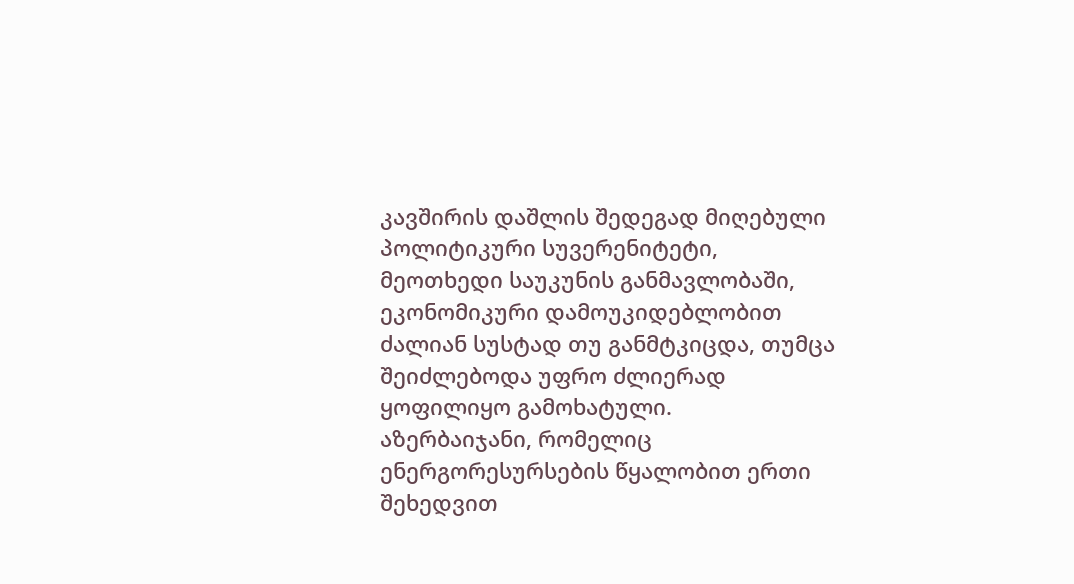კავშირის დაშლის შედეგად მიღებული პოლიტიკური სუვერენიტეტი, მეოთხედი საუკუნის განმავლობაში, ეკონომიკური დამოუკიდებლობით ძალიან სუსტად თუ განმტკიცდა, თუმცა შეიძლებოდა უფრო ძლიერად ყოფილიყო გამოხატული.
აზერბაიჯანი, რომელიც ენერგორესურსების წყალობით ერთი შეხედვით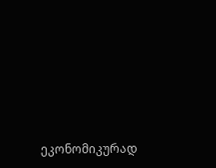ეკონომიკურად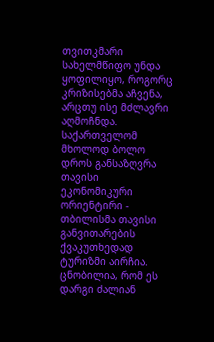თვითკმარი სახელმწიფო უნდა ყოფილიყო, როგორც კრიზისებმა აჩვენა, არცთუ ისე მძლავრი აღმოჩნდა. საქართველომ მხოლოდ ბოლო დროს განსაზღვრა თავისი ეკონომიკური ორიენტირი - თბილისმა თავისი განვითარების ქვაკუთხედად ტურიზმი აირჩია. ცნობილია, რომ ეს დარგი ძალიან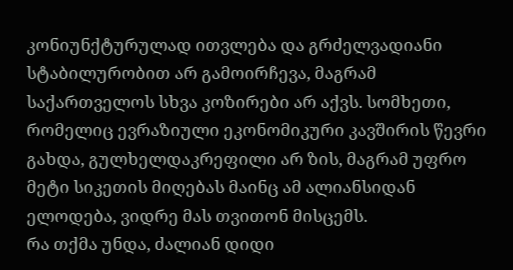კონიუნქტურულად ითვლება და გრძელვადიანი სტაბილურობით არ გამოირჩევა, მაგრამ საქართველოს სხვა კოზირები არ აქვს. სომხეთი, რომელიც ევრაზიული ეკონომიკური კავშირის წევრი გახდა, გულხელდაკრეფილი არ ზის, მაგრამ უფრო მეტი სიკეთის მიღებას მაინც ამ ალიანსიდან ელოდება, ვიდრე მას თვითონ მისცემს.
რა თქმა უნდა, ძალიან დიდი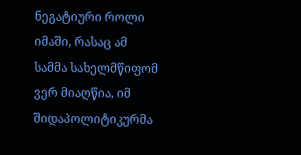ნეგატიური როლი იმაში, რასაც ამ სამმა სახელმწიფომ ვერ მიაღწია, იმ შიდაპოლიტიკურმა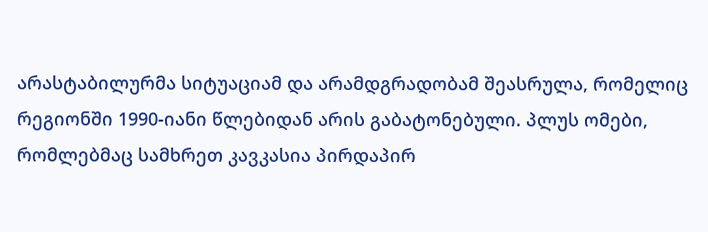არასტაბილურმა სიტუაციამ და არამდგრადობამ შეასრულა, რომელიც რეგიონში 1990-იანი წლებიდან არის გაბატონებული. პლუს ომები, რომლებმაც სამხრეთ კავკასია პირდაპირ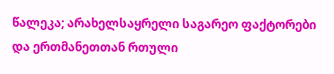წალეკა; არახელსაყრელი საგარეო ფაქტორები და ერთმანეთთან რთული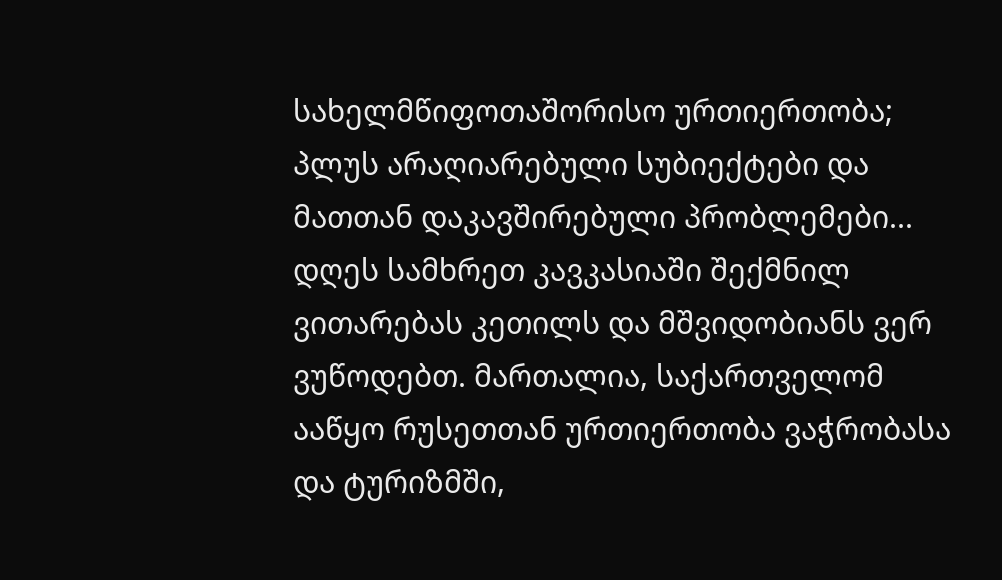სახელმწიფოთაშორისო ურთიერთობა; პლუს არაღიარებული სუბიექტები და მათთან დაკავშირებული პრობლემები...
დღეს სამხრეთ კავკასიაში შექმნილ ვითარებას კეთილს და მშვიდობიანს ვერ ვუწოდებთ. მართალია, საქართველომ ააწყო რუსეთთან ურთიერთობა ვაჭრობასა და ტურიზმში,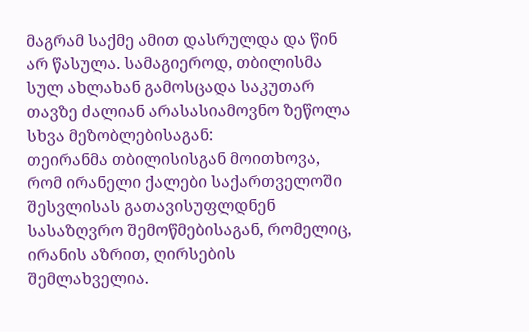მაგრამ საქმე ამით დასრულდა და წინ არ წასულა. სამაგიეროდ, თბილისმა სულ ახლახან გამოსცადა საკუთარ თავზე ძალიან არასასიამოვნო ზეწოლა სხვა მეზობლებისაგან:
თეირანმა თბილისისგან მოითხოვა, რომ ირანელი ქალები საქართველოში შესვლისას გათავისუფლდნენ სასაზღვრო შემოწმებისაგან, რომელიც, ირანის აზრით, ღირსების შემლახველია.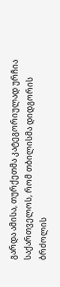გარდა ამისა, თურქეთმა კატეგორიულად ურჩია საქართველოს, რომ თბილისმა დიდგორის ბრძოლის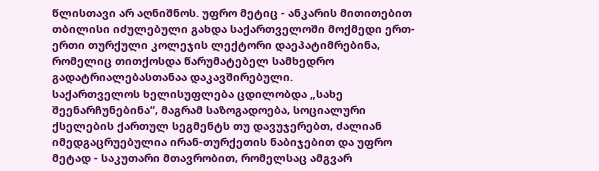წლისთავი არ აღნიშნოს. უფრო მეტიც - ანკარის მითითებით თბილისი იძულებული გახდა საქართველოში მოქმედი ერთ-ერთი თურქული კოლეჯის ლექტორი დაეპატიმრებინა, რომელიც თითქოსდა წარუმატებელ სამხედრო გადატრიალებასთანაა დაკავშირებული.
საქართველოს ხელისუფლება ცდილობდა „სახე შეენარჩუნებინა“, მაგრამ საზოგადოება, სოციალური ქსელების ქართულ სეგმენტს თუ დავუჯერებთ, ძალიან იმედგაცრუებულია ირან-თურქეთის ნაბიჯებით და უფრო მეტად - საკუთარი მთავრობით, რომელსაც ამგვარ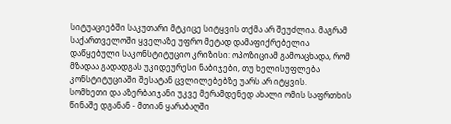სიტუაციებში საკუთარი მტკიცე სიტყვის თქმა არ შეუძლია. მაგრამ საქართველოში ყველაზე უფრო მეტად დამაფიქრებელია დაწყებული საკონსტიტუციო კრიზისი: ოპოზიციამ გამოაცხადა, რომ მზადაა გადადგას უკიდეურესი ნაბიჯები, თუ ხელისუფლება კონსტიტუციაში შესატან ცვლილებებზე უარს არ იტყვის.
სომხეთი და აზერბაიჯანი უკვე მერამდენედ ახალი ომის საფრთხის წინაშე დგანან - მთიან ყარაბაღში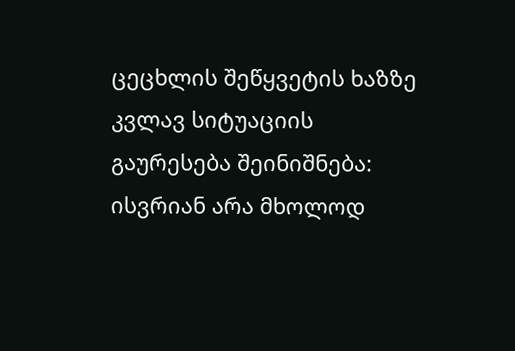ცეცხლის შეწყვეტის ხაზზე კვლავ სიტუაციის გაურესება შეინიშნება: ისვრიან არა მხოლოდ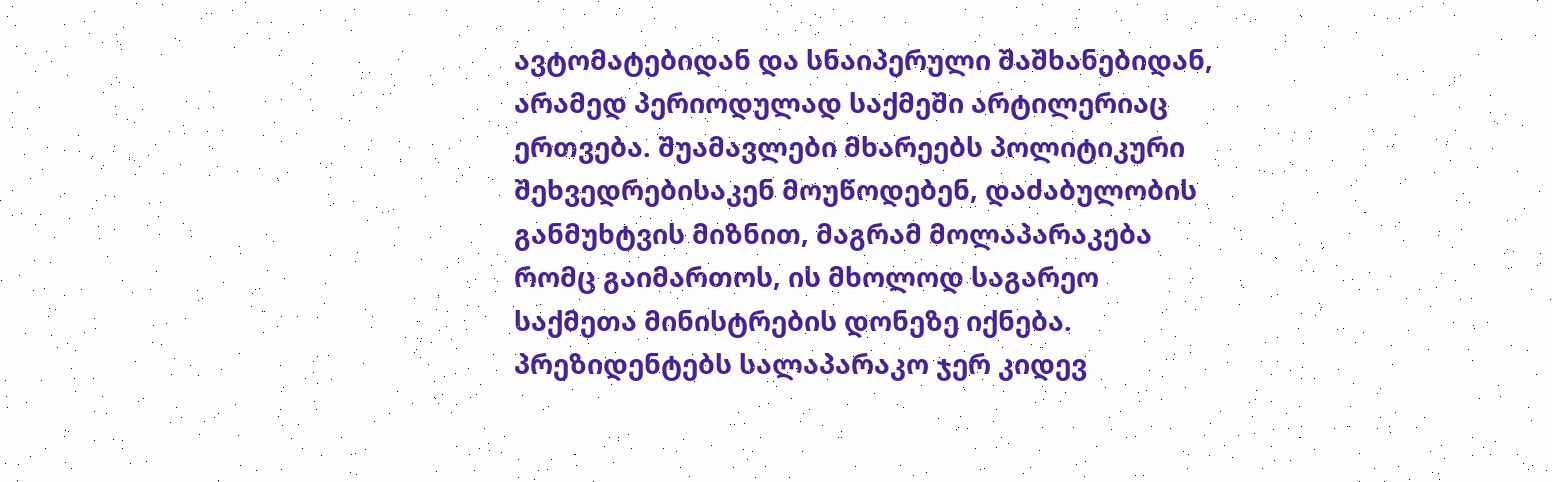ავტომატებიდან და სნაიპერული შაშხანებიდან, არამედ პერიოდულად საქმეში არტილერიაც ერთვება. შუამავლები მხარეებს პოლიტიკური შეხვედრებისაკენ მოუწოდებენ, დაძაბულობის განმუხტვის მიზნით, მაგრამ მოლაპარაკება რომც გაიმართოს, ის მხოლოდ საგარეო საქმეთა მინისტრების დონეზე იქნება. პრეზიდენტებს სალაპარაკო ჯერ კიდევ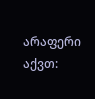არაფერი აქვთ: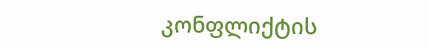კონფლიქტის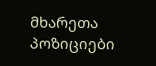მხარეთა პოზიციები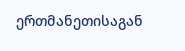ერთმანეთისაგან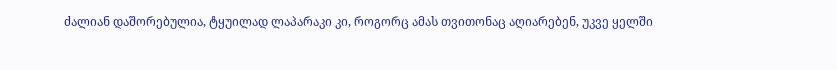ძალიან დაშორებულია, ტყუილად ლაპარაკი კი, როგორც ამას თვითონაც აღიარებენ, უკვე ყელში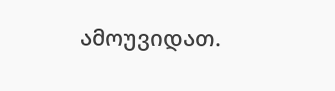ამოუვიდათ.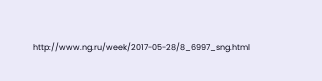http://www.ng.ru/week/2017-05-28/8_6997_sng.html